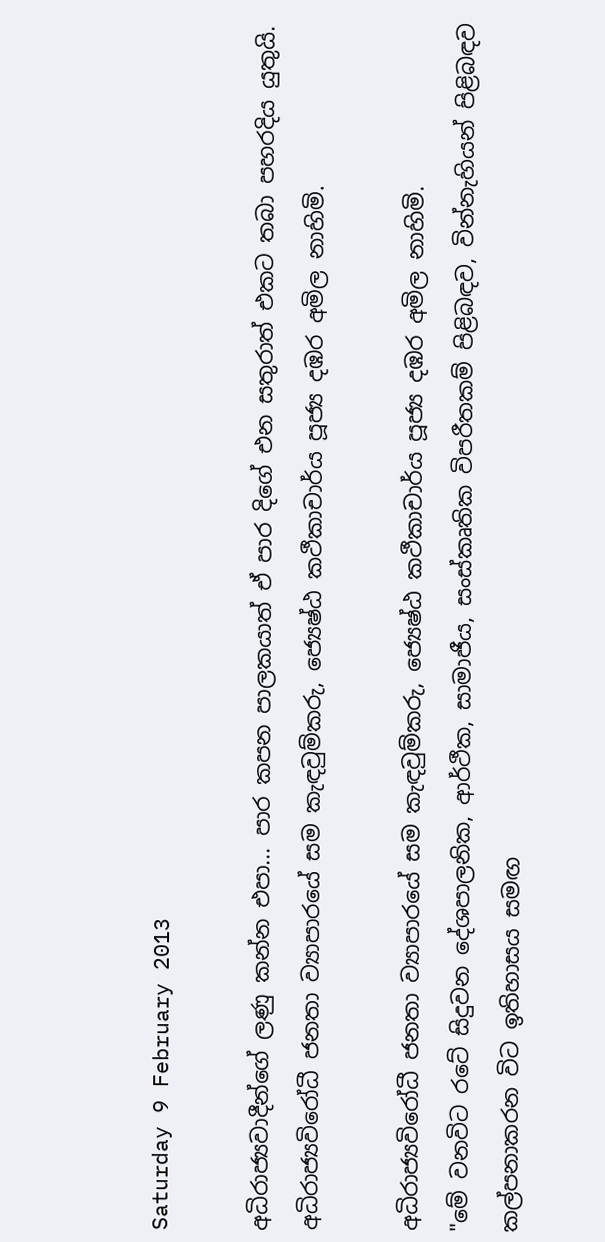Saturday 9 February 2013

අධිරාජ්‍යවාදීන්ගේ ලණු කන්න එපා... පාර කපන පාලකයාත් ඒ පාර දිගේ එන සතුරාත් එකට තබා පහරදිය යුතුයි. අධිරාජ්‍යවිරෝධී ජනතා ව්‍යාපාරයේ සම කැඳවුම්කරු, ජ්‍යෙෂ්ඨ කථීකාචාර්ය පූජ්‍ය දඹර අමිල නාහිමි.

අධිරාජ්‍යවිරෝධී ජනතා ව්‍යාපාරයේ සම කැඳවුම්කරු, ජ්‍යෙෂ්ඨ කථීකාචාර්ය පූජ්‍ය දඹර අමිල නාහිමි.
"මේ වනවිට රටේ සිදුවන දේශපාලනික, ආර්ථීක, සාමාජීය, සංස්කෘතික විපරීතකම් පිළිබඳව, වින්නැහියන් පිළිබඳව කල්පනාකරන විට ඉතිහාසය සමඟ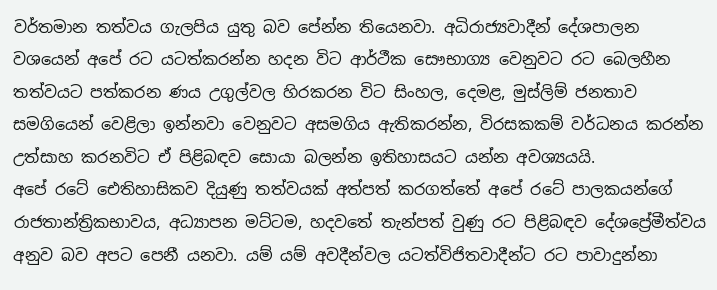වර්තමාන තත්වය ගැලපිය යුතු බව පේන්න තියෙනවා. අධිරාජ්‍යවාදීන් දේශපාලන වශයෙන් අපේ රට යටත්කරන්න හදන විට ආර්ථීක සෞභාග්‍ය වෙනුවට රට බෙලහීන තත්වයට පත්කරන ණය උගුල්වල හිරකරන විට සිංහල, දෙමළ, මුස්ලිම් ජනතාව සමගියෙන් වෙළිලා ඉන්නවා වෙනුවට අසමගිය ඇතිකරන්න, විරසකකම් වර්ධනය කරන්න උත්සාහ කරනවිට ඒ පිළිබඳව සොයා බලන්න ඉතිහාසයට යන්න අවශ්‍යයයි.
අපේ රටේ ඓතිහාසිකව දියුණු තත්වයක් අත්පත් කරගත්තේ අපේ රටේ පාලකයන්ගේ රාජතාන්ත්‍රිකභාවය, අධ්‍යාපන මට්ටම, හදවතේ තැන්පත් වුණු රට පිළිබඳව දේශප්‍රේමීත්වය අනුව බව අපට පෙනී යනවා. යම් යම් අවදීන්වල යටත්විජිතවාදීන්ට රට පාවාදුන්නා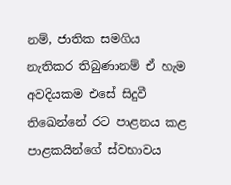නම්, ජාතික සමගිය නැතිකර තිබුණානම් ඒ හැම අවදියකම එසේ සිදුවී තිඛෙන්නේ රට පාළනය කළ පාළකයින්ගේ ස්වභාවය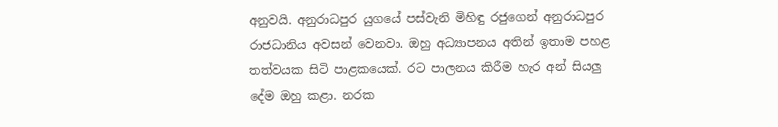අනුවයි. අනුරාධපුර යුගයේ පස්වැනි මිහිඳු රජුගෙන් අනුරාධපුර රාජධානිය අවසන් වෙනවා. ඔහු අධ්‍යාපනය අතින් ඉතාම පහළ තත්වයක සිටි පාළකයෙක්. රට පාලනය කිරීම හැර අන් සියලු දේම ඔහු කළා. නරක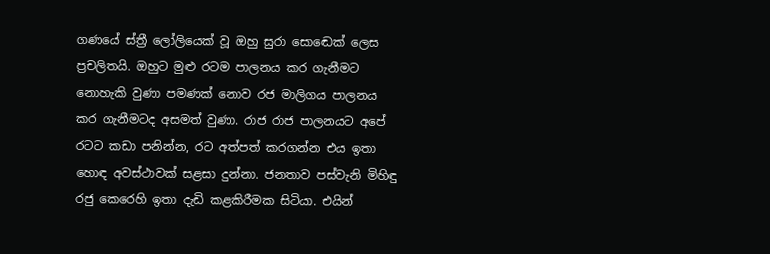ගණයේ ස්ත්‍රී ලෝලියෙක් වූ ඔහු සුරා සොඬෙක් ලෙස ප්‍රචලිතයි. ඔහුට මුළු රටම පාලනය කර ගැනීමට නොහැකි වුණා පමණක් නොව රජ මාලිගය පාලනය කර ගැනීමටද අසමත් වුණා. රාජ රාජ පාලනයට අපේ රටට කඩා පනින්න, රට අත්පත් කරගන්න එය ඉතා හොඳ අවස්ථාවක් සළසා දුන්නා. ජනතාව පස්වැනි මිහිඳු රජු කෙරෙහි ඉතා දැඩි කළකිරීමක සිටියා. එයින්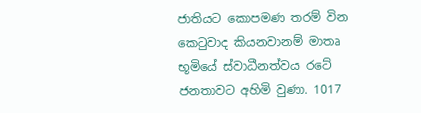ජාතියට කොපමණ තරම් වින කෙටුවාද කියනවානම් මාතෘ භූමියේ ස්වාධීනත්වය රටේ ජනතාවට අහිමි වුණා. 1017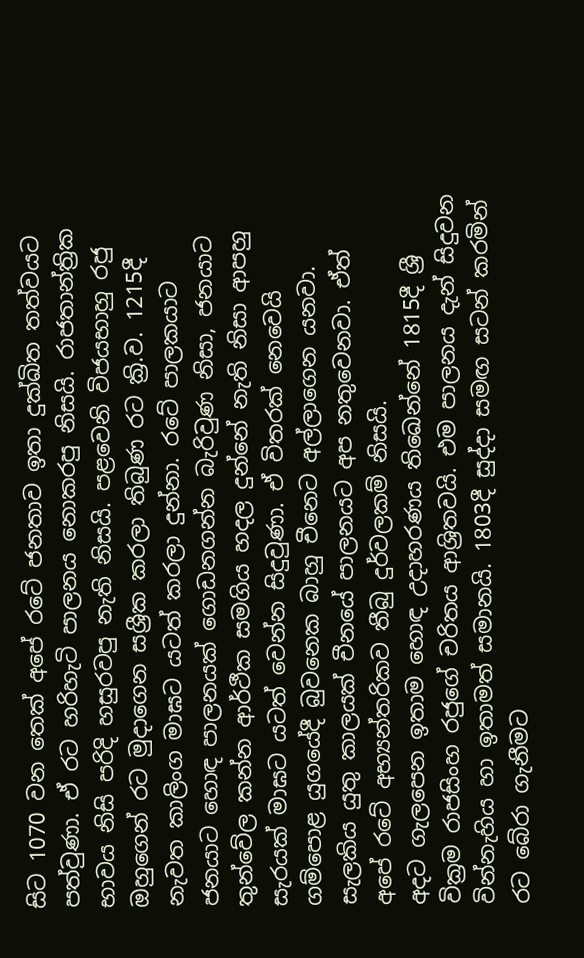සිට 1070 වන තෙක් අපේ රටේ ජනතාව ඉතා දුක්ඛිත තත්වයට පත්වුණා. ඒ රට හරිහැටි පාලනය නොකරපු නිසයි. රාජතාන්ත්‍රික භාවය නිසි පරිදි හසුරවපු නැති නිසයි. පළවෙනි විජයභාහු රජු ඔහුගෙන් රට මුදාගෙන සශ්‍රීක කරලා තිබුණ රට ක්‍රි.ව. 1215දී නැවත කාලිංග මාඝට යටත් කරලා දුන්නා. රටේ පාලකයාට ජනයාට හොඳ පාලනයක් ගොඩනගන්න බැරිවුණ නිසා, ජනයාට තුන්වේල කන්න ආර්ථීක සමගිය හදල දුන්නේ නැති නිසා ආපහු සැරයක් මාඝට යටත් වෙන්න සිදුවුණා. ඒ විතරක් නෙවෙයි ගම්පොළ යුගයේදී බුවනෙක බාහු චීනෙට අල්ලාගෙන යනවා. සැලකිය යුතු කාලයක් චීනයේ පාලනයට අප නතුවෙනවා. ඒත් අපේ රටේ අභ්‍යන්තරිකව තීබු දුර්වලකම් නිසයි.
අදට ගැලපෙන ඉතාම හොඳ උදාහරණය තිඛෙන්නේ 1815දී ශ්‍රී වික්‍රම රාජසිංහ රජුගේ චරිතය ආශ්‍රිතවයි. එම පාලනය දැන් සිදුවන වින්නැහිය හා ඉතාමත් සමානයි. 1803දී සුද්දා සමඟ සටන් කරමින් රට බේරා ගැනීමට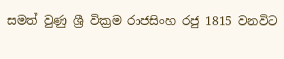සමත් වුණු ශ්‍රී වික්‍රම රාජසිංහ රජු 1815 වනවිට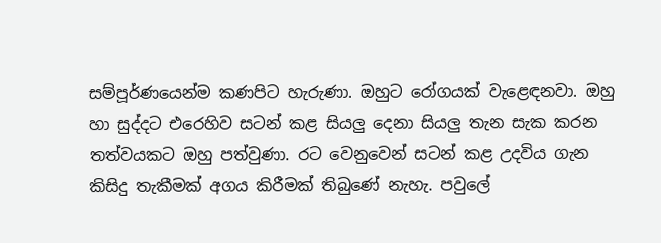සම්පූර්ණයෙන්ම කණපිට හැරුණා. ඔහුට රෝගයක් වැළෙඳනවා. ඔහු හා සුද්දට එරෙහිව සටන් කළ සියලු දෙනා සියලු තැන සැක කරන තත්වයකට ඔහු පත්වුණා. රට වෙනුවෙන් සටන් කළ උදවිය ගැන කිසිදු තැකීමක් අගය කිරීමක් තිබුණේ නැහැ. පවුලේ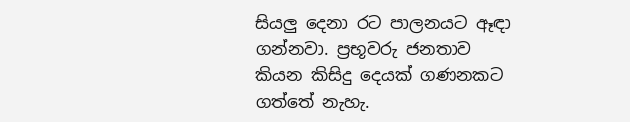සියලු දෙනා රට පාලනයට ඈඳා ගන්නවා. ප්‍රභූවරු ජනතාව කියන කිසිදු දෙයක් ගණනකට ගත්තේ නැහැ.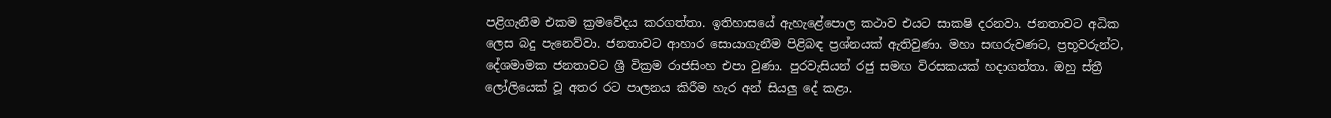පළිගැනීම එකම ක්‍රමවේදය කරගත්තා. ඉතිහාසයේ ඇහැළේපොල කථාව එයට සාක‍ෂි දරනවා. ජනතාවට අධික ලෙස බදු පැනෙව්වා. ජනතාවට ආහාර සොයාගැනීම පිළිබඳ ප්‍රශ්නයක් ඇතිවුණා. මහා සඟරුවණට, ප්‍රභූවරුන්ට, දේශමාමක ජනතාවට ශ්‍රී වික්‍රම රාජසිංහ එපා වුණා. පුරවැසියන් රජු සමඟ විරසකයක් හදාගත්තා. ඔහු ස්ත්‍රී ලෝලියෙක් වූ අතර රට පාලනය කිරීම හැර අන් සියලු දේ කළා.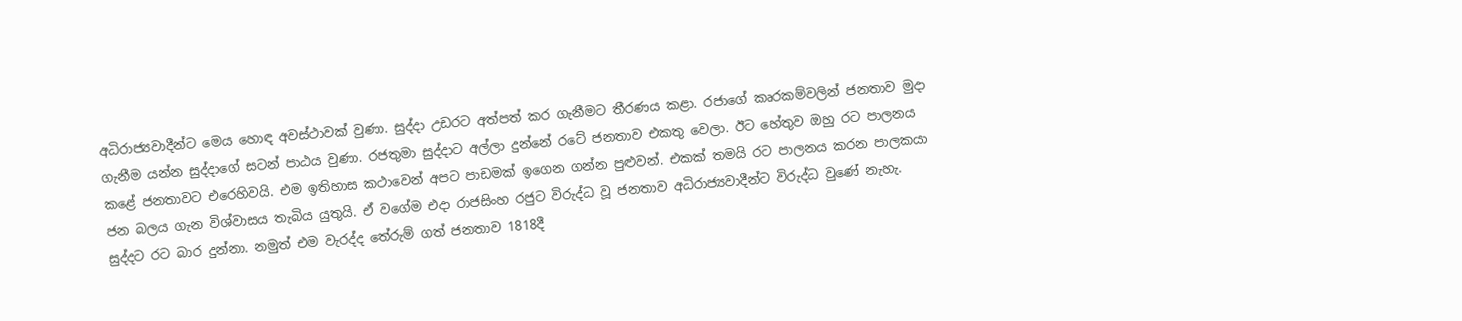අධිරාජ්‍යවාදීන්ට මෙය හොඳ අවස්ථාවක් වුණා. සුද්දා උඩරට අත්පත් කර ගැනීමට තීරණය කළා. රජාගේ කෘරකම්වලින් ජනතාව මුදා ගැනීම යන්න සුද්දාගේ සටන් පාඨය වුණා. රජතුමා සුද්දාට අල්ලා දුන්නේ රටේ ජනතාව එකතු වෙලා. ඊට හේතුව ඔහු රට පාලනය කළේ ජනතාවට එරෙහිවයි. එම ඉතිහාස කථාවෙන් අපට පාඩමක් ඉගෙන ගන්න පුළුවන්. එකක් තමයි රට පාලනය කරන පාලකයා ජන බලය ගැන විශ්වාසය තැබිය යුතුයි. ඒ වගේම එදා රාජසිංහ රජුට විරුද්ධ වූ ජනතාව අධිරාජ්‍යවාදීන්ට විරුද්ධ වුණේ නැහැ. සුද්දට රට බාර දුන්නා. නමුත් එම වැරද්ද තේරුම් ගත් ජනතාව 1818දී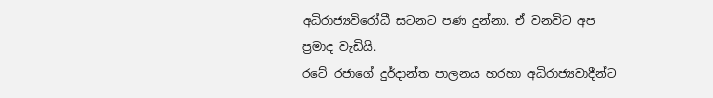අධිරාජ්‍යවිරෝධී සටනට පණ දුන්නා. ඒ වනවිට අප ප්‍රමාද වැඩියි.
රටේ රජාගේ දුර්දාන්ත පාලනය හරහා අධිරාජ්‍යවාදීන්ට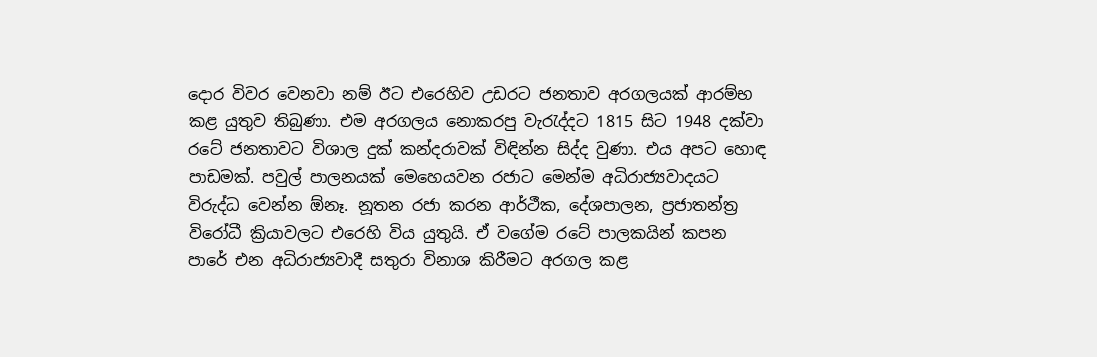දොර විවර වෙනවා නම් ඊට එරෙහිව උඩරට ජනතාව අරගලයක් ආරම්භ කළ යුතුව තිබුණා. එම අරගලය නොකරපු වැරැද්දට 1815 සිට 1948 දක්වා රටේ ජනතාවට විශාල දුක් කන්දරාවක් විඳින්න සිද්ද වුණා. එය අපට හොඳ පාඩමක්. පවුල් පාලනයක් මෙහෙයවන රජාට මෙන්ම අධිරාජ්‍යවාදයට විරුද්ධ වෙන්න ඕනෑ. නූතන රජා කරන ආර්ථීක, දේශපාලන, ප්‍රජාතන්ත්‍ර විරෝධී ක්‍රියාවලට එරෙහි විය යුතුයි. ඒ වගේම රටේ පාලකයින් කපන පාරේ එන අධිරාජ්‍යවාදී සතුරා විනාශ කිරීමට අරගල කළ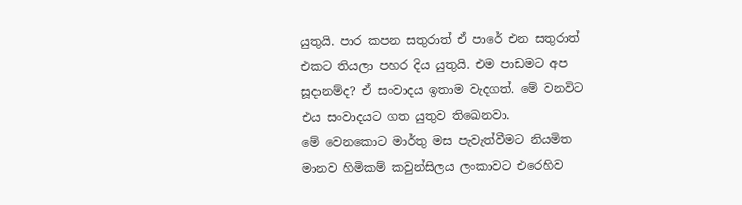යුතුයි. පාර කපන සතුරාත් ඒ පාරේ එන සතුරාත් එකට තියලා පහර දිය යුතුයි. එම පාඩමට අප සූදානම්ද? ඒ සංවාදය ඉතාම වැදගත්. මේ වනවිට එය සංවාදයට ගත යුතුව තිඛෙනවා.
මේ වෙනකොට මාර්තු මස පැවැත්වීමට නියමිත මානව හිමිකම් කවුන්සිලය ලංකාවට එරෙහිව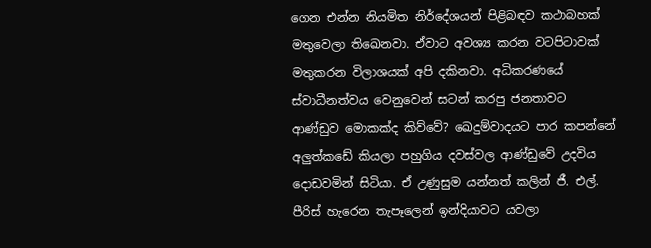ගෙන එන්න නියමිත නිර්දේශයන් පිළිබඳව කථාබහක් මතුවෙලා තිඛෙනවා. ඒවාට අවශ්‍ය කරන වටපිටාවක් මතුකරන විලාශයක් අපි දකිනවා. අධිකරණයේ ස්වාධීනත්වය වෙනුවෙන් සටන් කරපු ජනතාවට ආණ්ඩුව මොකක්ද කිව්වේ? ඛෙදුම්වාදයට පාර කපන්නේ අලුත්කඩේ කියලා පහුගිය දවස්වල ආණ්ඩුවේ උදවිය දොඩවමින් සිටියා. ඒ උණුසුම යන්නත් කලින් ජී. එල්. පීරිස් හැරෙන තැපෑලෙන් ඉන්දියාවට යවලා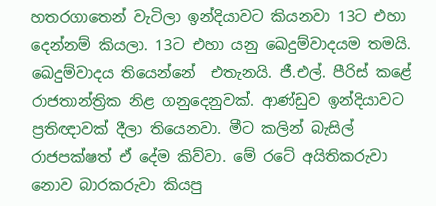හතරගාතෙන් වැටිලා ඉන්දියාවට කියනවා 13ට එහා දෙන්නම් කියලා. 13ට එහා යනු ඛෙදුම්වාදයම තමයි. ඛෙදුම්වාදය තියෙන්නේ  එතැනයි. ජී.එල්. පීරිස් කළේ රාජතාන්ත්‍රික නිළ ගනුදෙනුවක්. ආණ්ඩුව ඉන්දියාවට ප්‍රතිඥාවක් දීලා තියෙනවා. මීට කලින් බැසිල් රාජපක්ෂත් ඒ දේම කිව්වා. මේ රටේ අයිතිකරුවා නොව බාරකරුවා කියපු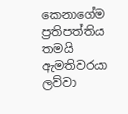කෙනාගේම ප්‍රතිපත්තිය තමයි ඇමතිවරයා ලව්වා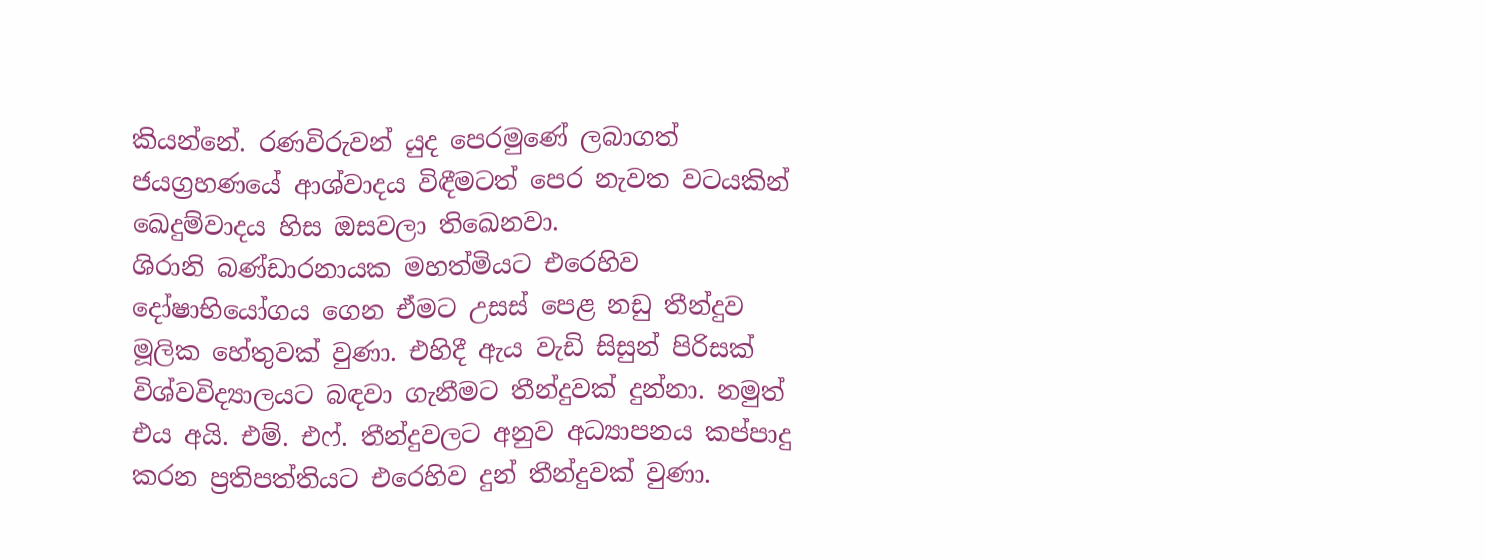කියන්නේ. රණවිරුවන් යුද පෙරමුණේ ලබාගත් ජයග්‍රහණයේ ආශ්වාදය විඳීමටත් පෙර නැවත වටයකින් ඛෙදුම්වාදය හිස ඔසවලා තිඛෙනවා.
ශිරානි බණ්ඩාරනායක මහත්මියට එරෙහිව දෝෂාභියෝගය ගෙන ඒමට උසස් පෙළ නඩු තීන්දුව මූලික හේතුවක් වුණා. එහිදී ඇය වැඩි සිසුන් පිරිසක් විශ්වවිද්‍යාලයට බඳවා ගැනීමට තීන්දුවක් දුන්නා. නමුත් එය අයි. එම්. එෆ්. තීන්දුවලට අනුව අධ්‍යාපනය කප්පාදු කරන ප්‍රතිපත්තියට එරෙහිව දුන් තීන්දුවක් වුණා.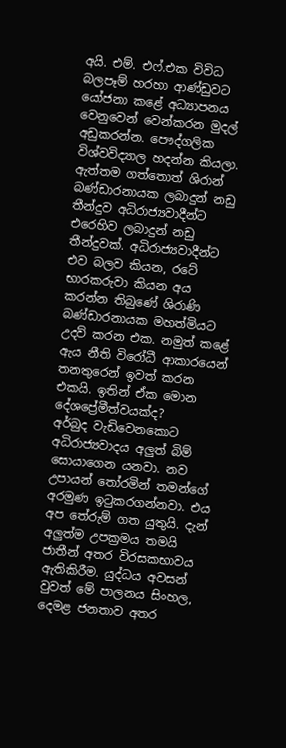අයි. එම්. එෆ්.එක විවිධ බලපෑම් හරහා ආණ්ඩුවට යෝජනා කළේ අධ්‍යාපනය වෙනුවෙන් වෙන්කරන මුදල් අඩුකරන්න. පෞද්ගලික විශ්වවිද්‍යාල හදන්න කියලා. ඇත්තම ගත්තොත් ශිරාන් බණ්ඩාරනායක ලබාදුන් නඩු තීන්දුව අධිරාජ්‍යවාදීන්ට එරෙහිව ලබාදුන් නඩු තීන්දුවක්. අධිරාජ්‍යවාදීන්ට එව බලව කියන, රටේ භාරකරුවා කියන අය කරන්න තිබුණේ ශිරාණි බණ්ඩාරනායක මහත්මියට උදව් කරන එක. නමුත් කළේ ඇය නීති විරෝධී ආකාරයෙන් තනතුරෙන් ඉවත් කරන එකයි. ඉතින් ඒක මොන දේශප්‍රේමීත්වයක්ද?
අර්බුද වැඩිවෙනකොට අධිරාජ්‍යවාදය අලුත් බිම් සොයාගෙන යනවා. නව උපායන් තෝරමින් තමන්ගේ අරමුණ ඉටුකරගන්නවා. එය අප තේරුම් ගත යුතුයි. දැන් අලුත්ම උපක්‍රමය තමයි ජාතීන් අතර විරසකභාවය ඇතිකිරීම. යුද්ධය අවසන් වුවත් මේ පාලනය සිංහල, දෙමළ ජනතාව අතර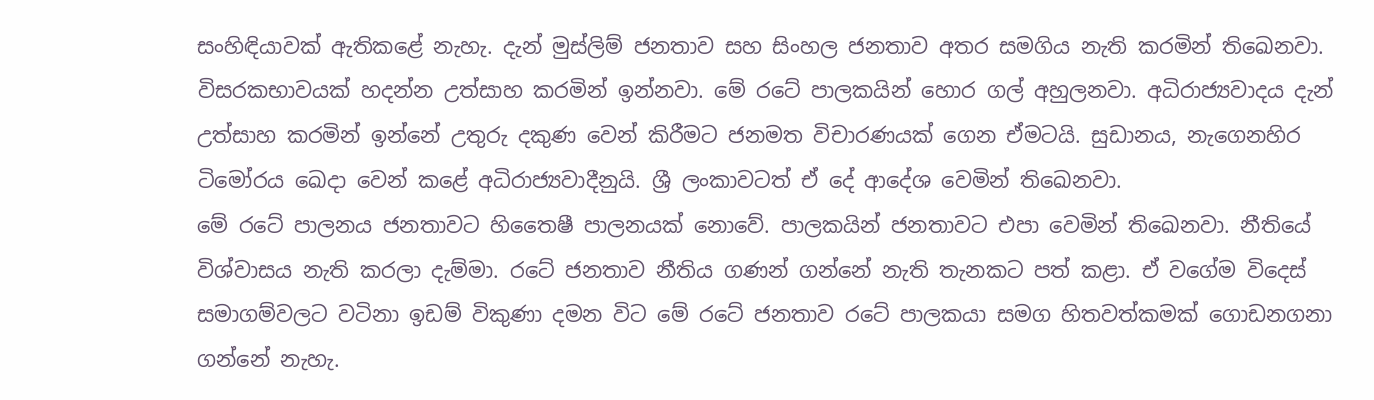සංහිඳියාවක් ඇතිකළේ නැහැ. දැන් මුස්ලිම් ජනතාව සහ සිංහල ජනතාව අතර සමගිය නැති කරමින් තිඛෙනවා. විසරකභාවයක් හදන්න උත්සාහ කරමින් ඉන්නවා. මේ රටේ පාලකයින් හොර ගල් අහුලනවා. අධිරාජ්‍යවාදය දැන් උත්සාහ කරමින් ඉන්නේ උතුරු දකුණ වෙන් කිරීමට ජනමත විචාරණයක් ගෙන ඒමටයි. සුඩානය, නැගෙනහිර  ටිමෝරය ඛෙදා වෙන් කළේ අධිරාජ්‍යවාදීනුයි. ශ්‍රී ලංකාවටත් ඒ දේ ආදේශ වෙමින් තිඛෙනවා.
මේ රටේ පාලනය ජනතාවට හිතෛෂී පාලනයක් නොවේ. පාලකයින් ජනතාවට එපා වෙමින් තිඛෙනවා. නීතියේ විශ්වාසය නැති කරලා දැම්මා. රටේ ජනතාව නීතිය ගණන් ගන්නේ නැති තැනකට පත් කළා. ඒ වගේම විදෙස් සමාගම්වලට වටිනා ඉඩම් විකුණා දමන විට මේ රටේ ජනතාව රටේ පාලකයා සමග හිතවත්කමක් ගොඩනගනා ගන්නේ නැහැ.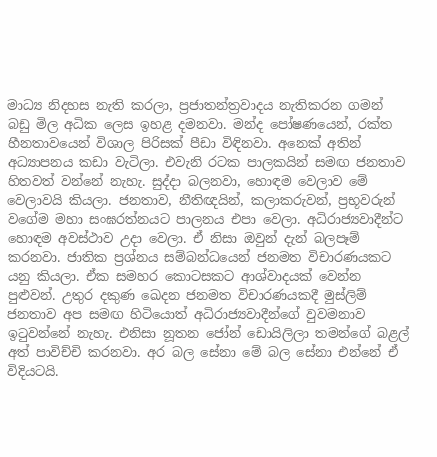මාධ්‍ය නිදහස නැති කරලා, ප්‍රජාතන්ත්‍රවාදය නැතිකරන ගමන් බඩු මිල අධික ලෙස ඉහළ දමනවා. මන්ද පෝෂණයෙන්, රක්ත හීනතාවයෙන් විශාල පිරිසක් පීඩා විඳිනවා. අනෙක් අතින් අධ්‍යාපනය කඩා වැටිලා. එවැනි රටක පාලකයින් සමඟ ජනතාව හිතවත් වන්නේ නැහැ. සුද්දා බලනවා, හොඳම වෙලාව මේ වෙලාවයි කියලා. ජනතාව, නීතිඥයින්, කලාකරුවන්, ප්‍රභූවරුන් වගේම මහා සංඝරත්නයට පාලනය එපා වෙලා. අධිරාජ්‍යවාදීන්ට හොඳම අවස්ථාව උදා වෙලා. ඒ නිසා ඔවුන් දැන් බලපෑම් කරනවා. ජාතික ප්‍රශ්නය සම්බන්ධයෙන් ජනමත විචාරණයකට යනු කියලා. ඒක සමහර කොටසකට ආශ්වාදයක් වෙන්න පුළුවන්. උතුර දකුණ ඛෙදන ජනමත විචාරණයකදී මුස්ලිම් ජනතාව අප සමඟ හිටියොත් අධිරාජ්‍යවාදීන්ගේ වුවමනාව ඉටුවන්නේ නැහැ. එනිසා නූතන ජෝන් ඩොයිලිලා තමන්ගේ බළල් අත් පාවිච්චි කරනවා. අර බල සේනා මේ බල සේනා එන්නේ ඒ විදියටයි.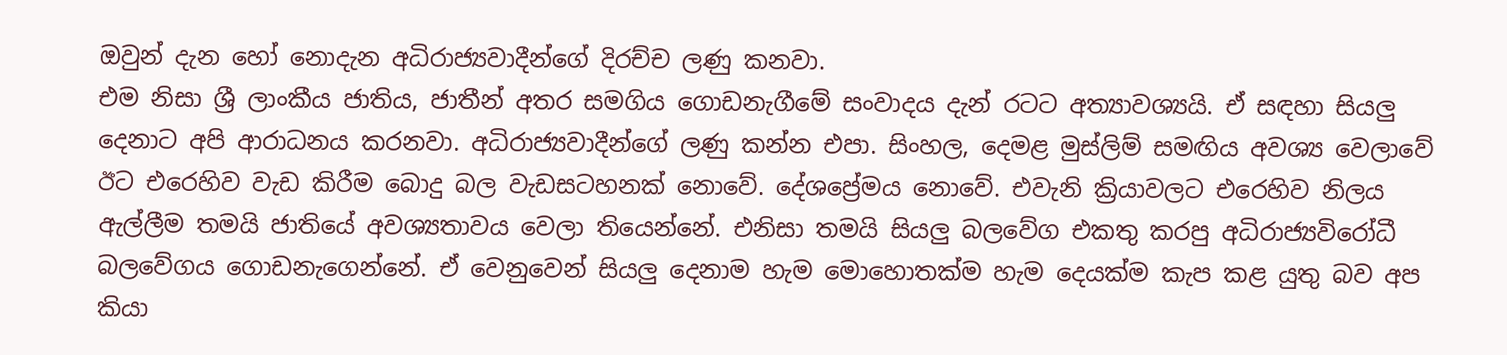ඔවුන් දැන හෝ නොදැන අධිරාජ්‍යවාදීන්ගේ දිරච්ච ලණු කනවා.
එම නිසා ශ්‍රී ලාංකීය ජාතිය, ජාතීන් අතර සමගිය ගොඩනැගීමේ සංවාදය දැන් රටට අත්‍යාවශ්‍යයි. ඒ සඳහා සියලු දෙනාට අපි ආරාධනය කරනවා. අධිරාජ්‍යවාදීන්ගේ ලණු කන්න එපා. සිංහල, දෙමළ මුස්ලිම් සමඟිය අවශ්‍ය වෙලාවේ ඊට එරෙහිව වැඩ කිරීම බොදු බල වැඩසටහනක් නොවේ. දේශප්‍රේමය නොවේ. එවැනි ක්‍රියාවලට එරෙහිව නිලය ඇල්ලීම තමයි ජාතියේ අවශ්‍යතාවය වෙලා තියෙන්නේ. එනිසා තමයි සියලු බලවේග එකතු කරපු අධිරාජ්‍යවිරෝධී බලවේගය ගොඩනැගෙන්නේ. ඒ වෙනුවෙන් සියලු දෙනාම හැම මොහොතක්ම හැම දෙයක්ම කැප කළ යුතු බව අප කියා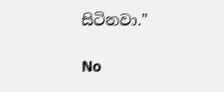සිටිනවා."

No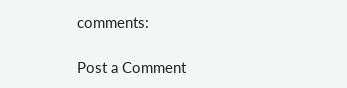comments:

Post a Comment